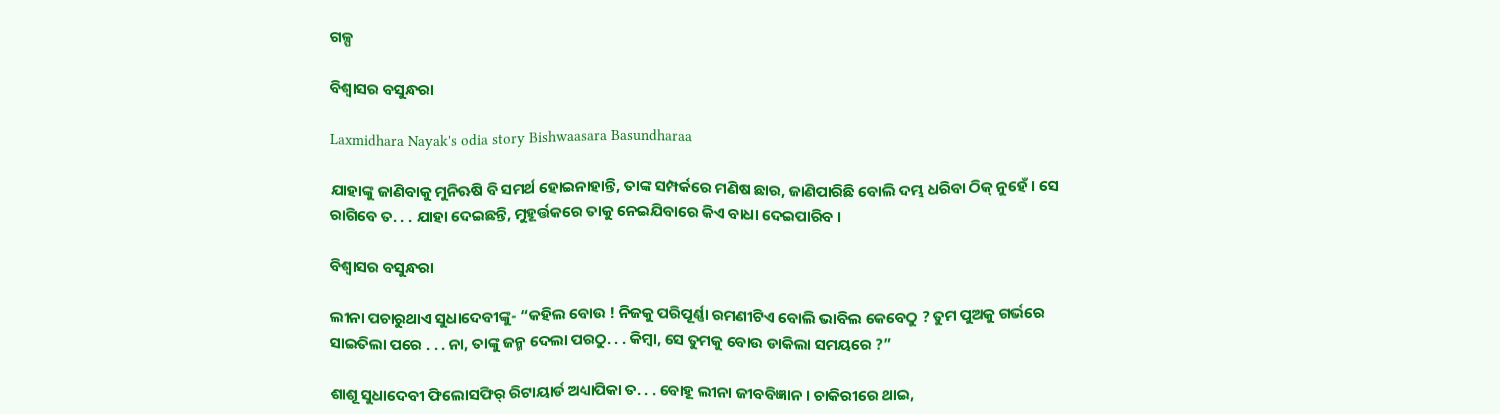ଗଳ୍ପ

ବିଶ୍ୱାସର ବସୁନ୍ଧରା

Laxmidhara Nayak's odia story Bishwaasara Basundharaa

ଯାହାଙ୍କୁ ଜାଣିବାକୁ ମୁନିଋଷି ବି ସମର୍ଥ ହୋଇନାହାନ୍ତି, ତାଙ୍କ ସମ୍ପର୍କରେ ମଣିଷ ଛାର, ଜାଣିପାରିଛି ବୋଲି ଦମ୍ଭ ଧରିବା ଠିକ୍ ନୁହେଁ । ସେ ରାଗିବେ ତ. . . ଯାହା ଦେଇଛନ୍ତି, ମୁହୂର୍ତ୍ତକରେ ତାକୁ ନେଇଯିବାରେ କିଏ ବାଧା ଦେଇପାରିବ ।

ବିଶ୍ୱାସର ବସୁନ୍ଧରା

ଲୀନା ପଚାରୁଥାଏ ସୁଧାଦେବୀଙ୍କୁ- “କହିଲ ବୋଉ ! ନିଜକୁ ପରିପୂର୍ଣ୍ଣା ରମଣୀଟିଏ ବୋଲି ଭାବିଲ କେବେଠୁ ? ତୁମ ପୁଅକୁ ଗର୍ଭରେ ସାଇତିଲା ପରେ . . . ନା, ତାଙ୍କୁ ଜନ୍ମ ଦେଲା ପରଠୁ. . . କିମ୍ୱା, ସେ ତୁମକୁ ବୋଉ ଡାକିଲା ସମୟରେ ?”

ଶାଶୂ ସୁଧାଦେବୀ ଫିଲୋସଫିର୍ ରିଟାୟାର୍ଡ ଅଧ୍ୟାପିକା ତ. . . ବୋହୂ ଲୀନା ଜୀବବିଜ୍ଞାନ । ଚାକିରୀରେ ଥାଇ,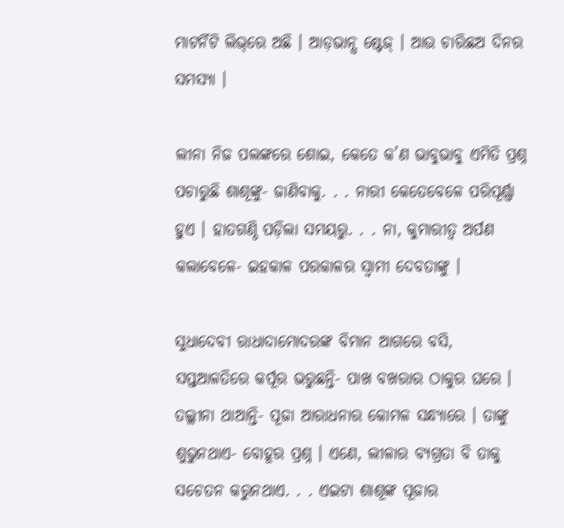ମାଟର୍ନିଟି ଲିଭ୍‌ରେ ଅଛି । ଆଡ଼ଭାନ୍ସ ଷ୍ଟେଜ୍ । ଆଉ ଚାରିଛଅ ଦିନର ସମସ୍ୟା ।

ଲୀନା ନିଜ ପଲଙ୍କରେ ଶୋଇ, କେତେ କ’ଣ ଭାବୁଭାବୁ ଏମିତି ପ୍ରଶ୍ନ ପଚାରୁଛି ଶାଶୂଙ୍କୁ- ଜାଣିବାକୁ. . . ନାରୀ କେତେବେଳେ ପରିପୂର୍ଣ୍ଣା ହୁଏ । ହାତଗଣ୍ଠି ପଡ଼ିଲା ସମୟରୁ. . . ନା, କୁମାରୀତ୍ୱ ଅର୍ପଣ କଲାବେଳେ- ଇହକାଳ ପରକାଳର ସ୍ୱାମୀ ଦେବତାଙ୍କୁ ।

ସୁଧାଦେବୀ ରାଧାଦାମୋଦରଙ୍କ ବିମାନ ଆଗରେ ବସି, ସପ୍ତଆଳତିରେ କର୍ପୂର ଭରୁଛନ୍ତି- ପାଖ ବଖରାର ଠାକୁର ଘରେ । ତଲ୍ଲୀନା ଥାଆନ୍ତି- ପୂଜା ଆରାଧନାର କୋମଳ ସନ୍ଧ୍ୟାରେ । ତାଙ୍କୁ ଶୁଭୁନଥାଏ- ବୋହୂର ପ୍ରଶ୍ନ । ଏଣେ, ଲୀଳାର ବ୍ୟଗ୍ରତା ବି ତାକୁ ସଚେତନ କରୁନଥାଏ. . . ଏଇଟା ଶାଶୂଙ୍କ ପୂଜାର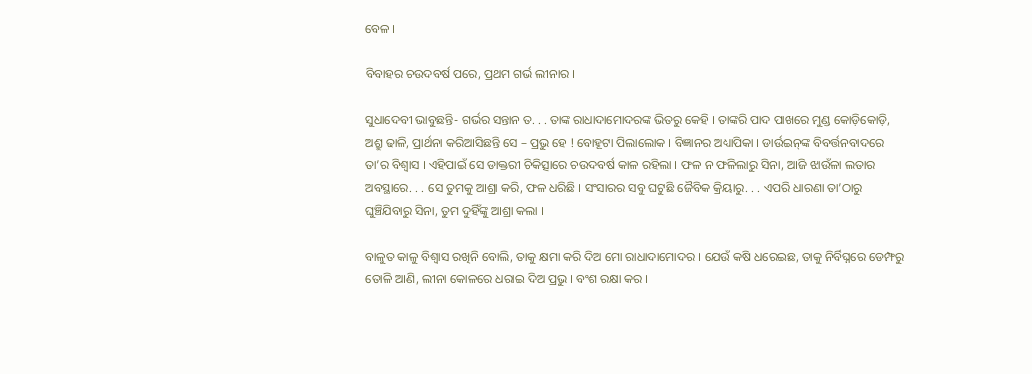ବେଳ ।

ବିବାହର ଚଉଦବର୍ଷ ପରେ, ପ୍ରଥମ ଗର୍ଭ ଲୀନାର ।

ସୁଧାଦେବୀ ଭାବୁଛନ୍ତି- ଗର୍ଭର ସନ୍ତାନ ତ. . . ତାଙ୍କ ରାଧାଦାମୋଦରଙ୍କ ଭିତରୁ କେହି । ତାଙ୍କରି ପାଦ ପାଖରେ ମୁଣ୍ଡ କୋଡ଼ିକୋଡ଼ି, ଅଶ୍ରୁ ଢାଳି, ପ୍ରାର୍ଥନା କରିଆସିଛନ୍ତି ସେ – ପ୍ରଭୁ ହେ ! ବୋହୂଟା ପିଲାଲୋକ । ବିଜ୍ଞାନର ଅଧ୍ୟାପିକା । ଡାର୍ଉଇନ୍‌ଙ୍କ ବିବର୍ତ୍ତନବାଦରେ ତା’ର ବିଶ୍ୱାସ । ଏହିପାଇଁ ସେ ଡାକ୍ତରୀ ଚିକିତ୍ସାରେ ଚଉଦବର୍ଷ କାଳ ରହିଲା । ଫଳ ନ ଫଳିଲାରୁ ସିନା, ଆଜି ଝାଉଁଳା ଲତାର ଅବସ୍ଥାରେ. . . ସେ ତୁମକୁ ଆଶ୍ରା କରି, ଫଳ ଧରିଛି । ସଂସାରର ସବୁ ଘଟୁଛି ଜୈବିକ କ୍ରିୟାରୁ. . . ଏପରି ଧାରଣା ତା’ଠାରୁ ଘୁଞ୍ଚିଯିବାରୁ ସିନା, ତୁମ ଦୁହିଁଙ୍କୁ ଆଶ୍ରା କଲା ।

ବାଳୁତ କାଳୁ ବିଶ୍ୱାସ ରଖିନି ବୋଲି, ତାକୁ କ୍ଷମା କରି ଦିଅ ମୋ ରାଧାଦାମୋଦର । ଯେଉଁ କଷି ଧରେଇଛ, ତାକୁ ନିର୍ବିଘ୍ନରେ ଡେମ୍ଫରୁ ତୋଳି ଆଣି, ଲୀନା କୋଳରେ ଧରାଇ ଦିଅ ପ୍ରଭୁ । ବଂଶ ରକ୍ଷା କର ।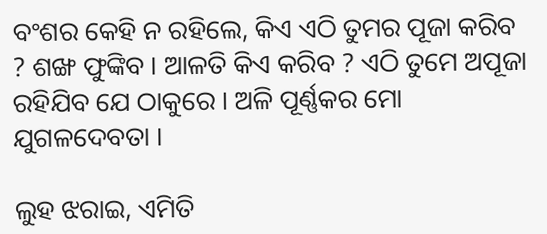ବଂଶର କେହି ନ ରହିଲେ, କିଏ ଏଠି ତୁମର ପୂଜା କରିବ ? ଶଙ୍ଖ ଫୁଙ୍କିବ । ଆଳତି କିଏ କରିବ ? ଏଠି ତୁମେ ଅପୂଜା ରହିଯିବ ଯେ ଠାକୁରେ । ଅଳି ପୂର୍ଣ୍ଣକର ମୋ ଯୁଗଳଦେବତା ।

ଲୁହ ଝରାଇ, ଏମିତି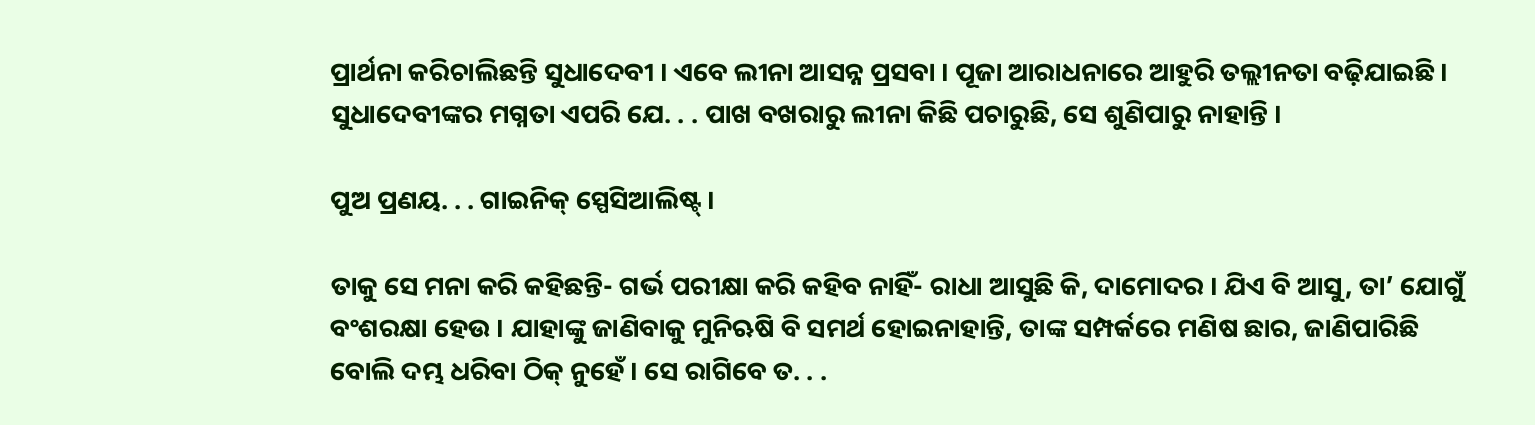ପ୍ରାର୍ଥନା କରିଚାଲିଛନ୍ତି ସୁଧାଦେବୀ । ଏବେ ଲୀନା ଆସନ୍ନ ପ୍ରସବା । ପୂଜା ଆରାଧନାରେ ଆହୁରି ତଲ୍ଲୀନତା ବଢ଼ିଯାଇଛି । ସୁଧାଦେବୀଙ୍କର ମଗ୍ନତା ଏପରି ଯେ. . . ପାଖ ବଖରାରୁ ଲୀନା କିଛି ପଚାରୁଛି, ସେ ଶୁଣିପାରୁ ନାହାନ୍ତି ।

ପୁଅ ପ୍ରଣୟ. . . ଗାଇନିକ୍ ସ୍ପେସିଆଲିଷ୍ଟ୍ ।

ତାକୁ ସେ ମନା କରି କହିଛନ୍ତି- ଗର୍ଭ ପରୀକ୍ଷା କରି କହିବ ନାହିଁ- ରାଧା ଆସୁଛି କି, ଦାମୋଦର । ଯିଏ ବି ଆସୁ, ତା’ ଯୋଗୁଁ ବଂଶରକ୍ଷା ହେଉ । ଯାହାଙ୍କୁ ଜାଣିବାକୁ ମୁନିଋଷି ବି ସମର୍ଥ ହୋଇନାହାନ୍ତି, ତାଙ୍କ ସମ୍ପର୍କରେ ମଣିଷ ଛାର, ଜାଣିପାରିଛି ବୋଲି ଦମ୍ଭ ଧରିବା ଠିକ୍ ନୁହେଁ । ସେ ରାଗିବେ ତ. . .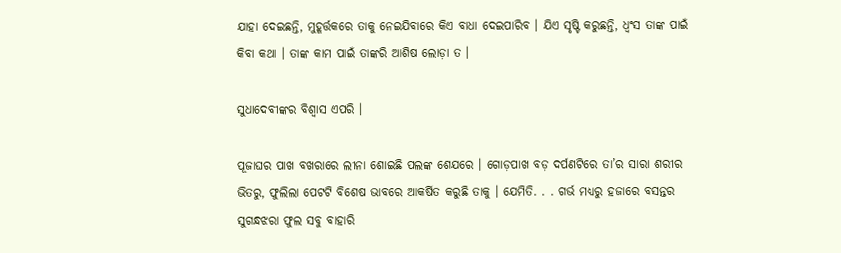ଯାହା ଦେଇଛନ୍ତି, ମୁହୂର୍ତ୍ତକରେ ତାକୁ ନେଇଯିବାରେ କିଏ ବାଧା ଦେଇପାରିବ । ଯିଏ ସୃଷ୍ଟି କରୁଛନ୍ତି, ଧ୍ୱଂସ ତାଙ୍କ ପାଇଁ କିବା କଥା । ତାଙ୍କ କାମ ପାଇଁ ତାଙ୍କରି ଆଶିଷ ଲୋଡ଼ା ତ ।

ସୁଧାଦେବୀଙ୍କର ବିଶ୍ୱାସ ଏପରି ।

ପୂଜାଘର ପାଖ ବଖରାରେ ଲୀନା ଶୋଇଛି ପଲଙ୍କ ଶେଯରେ । ଗୋଡ଼ପାଖ ବଡ଼ ଦର୍ପଣଟିରେ ତା’ର ସାରା ଶରୀର ଭିତରୁ, ଫୁଲିଲା ପେଟଟି ବିଶେଷ ଭାବରେ ଆକର୍ଷିତ କରୁଛି ତାକୁ । ଯେମିତି. . . ଗର୍ଭ ମଧ୍ୟରୁ ହଜାରେ ବସନ୍ତର ସୁଗନ୍ଧଝରା ଫୁଲ ସବୁ ବାହାରି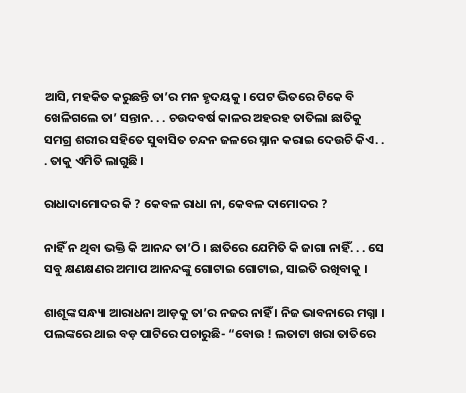ଆସି, ମହକିତ କରୁଛନ୍ତି ତା’ର ମନ ହୃଦୟକୁ । ପେଟ ଭିତରେ ଟିକେ ବି ଖେଳିଗଲେ ତା’ ସନ୍ତାନ. . . ଚଉଦବର୍ଷ କାଳର ଅହରହ ତାତିଲା ଛାତିକୁ ସମଗ୍ର ଶରୀର ସହିତେ ସୁବାସିତ ଚନ୍ଦନ ଜଳରେ ସ୍ନାନ କରାଇ ଦେଉଚି କିଏ. . . ତାକୁ ଏମିତି ଲାଗୁଛି ।

ରାଧାଦାମୋଦର କି ? କେବଳ ରାଧା ନା, କେବଳ ଦାମୋଦର ?

ନାହିଁ ନ ଥିବା ଭକ୍ତି କି ଆନନ୍ଦ ତା’ଠି । ଛାତିରେ ଯେମିତି କି ଜାଗା ନାହିଁ. . . ସେ ସବୁ କ୍ଷଣକ୍ଷଣର ଅମାପ ଆନନ୍ଦଙ୍କୁ ଗୋଟାଇ ଗୋଟାଇ, ସାଇତି ରଖିବାକୁ ।

ଶାଶୂଙ୍କ ସନ୍ଧ୍ୟା ଆରାଧନା ଆଡ଼କୁ ତା’ର ନଜର ନାହିଁ । ନିଜ ଭାବନାରେ ମଗ୍ନା । ପଲଙ୍କରେ ଥାଇ ବଡ଼ ପାଟିରେ ପଚାରୁଛି- “ବୋଉ ! ଲତାଟା ଖରା ତାତିରେ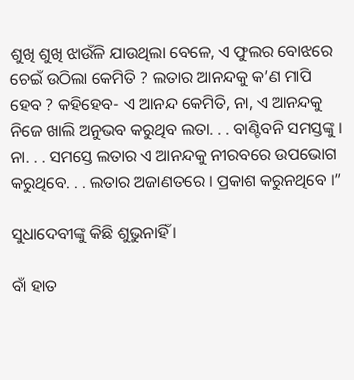ଶୁଖି ଶୁଖି ଝାଉଁଳି ଯାଉଥିଲା ବେଳେ, ଏ ଫୁଲର ବୋଝରେ ଚେଇଁ ଉଠିଲା କେମିତି ? ଲତାର ଆନନ୍ଦକୁ କ’ଣ ମାପି ହେବ ? କହିହେବ- ଏ ଆନନ୍ଦ କେମିତି, ନା, ଏ ଆନନ୍ଦକୁ ନିଜେ ଖାଲି ଅନୁଭବ କରୁଥିବ ଲତା. . . ବାଣ୍ଟିବନି ସମସ୍ତଙ୍କୁ । ନା. . . ସମସ୍ତେ ଲତାର ଏ ଆନନ୍ଦକୁ ନୀରବରେ ଉପଭୋଗ କରୁଥିବେ. . . ଲତାର ଅଜାଣତରେ । ପ୍ରକାଶ କରୁନଥିବେ ।”

ସୁଧାଦେବୀଙ୍କୁ କିଛି ଶୁଭୁନାହିଁ ।

ବାଁ ହାତ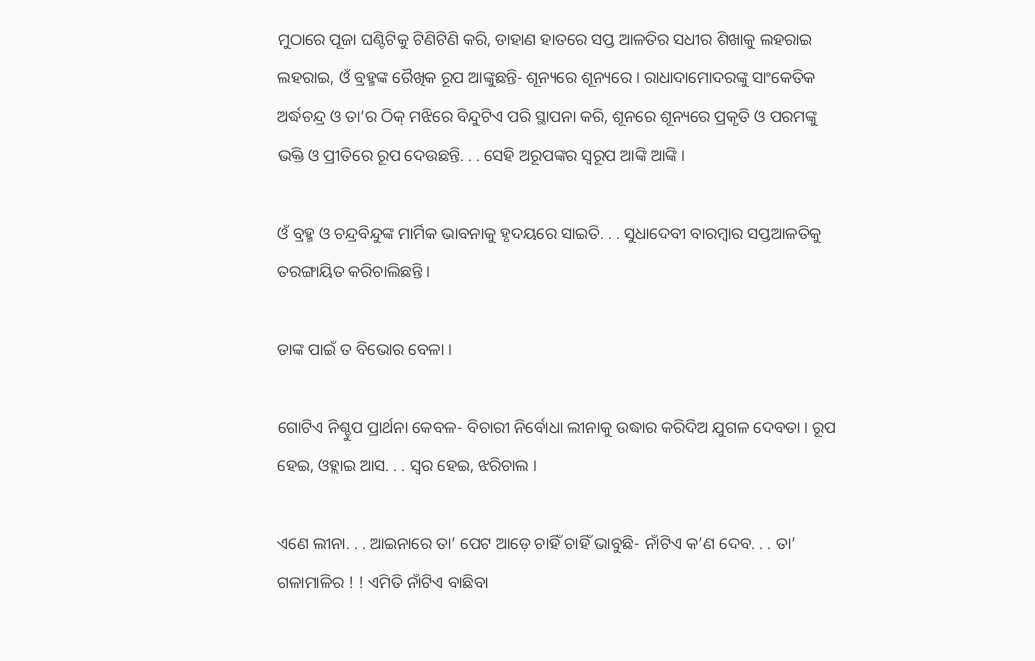ମୁଠାରେ ପୂଜା ଘଣ୍ଟିଟିକୁ ଟିଣିଟିଣି କରି, ଡାହାଣ ହାତରେ ସପ୍ତ ଆଳତିର ସଧୀର ଶିଖାକୁ ଲହରାଇ ଲହରାଇ, ଓଁ ବ୍ରହ୍ମଙ୍କ ରୈଖିକ ରୂପ ଆଙ୍କୁଛନ୍ତି- ଶୂନ୍ୟରେ ଶୂନ୍ୟରେ । ରାଧାଦାମୋଦରଙ୍କୁ ସାଂକେତିକ ଅର୍ଦ୍ଧଚନ୍ଦ୍ର ଓ ତା’ର ଠିକ୍ ମଝିରେ ବିନ୍ଦୁଟିଏ ପରି ସ୍ଥାପନା କରି, ଶୂନରେ ଶୂନ୍ୟରେ ପ୍ରକୃତି ଓ ପରମଙ୍କୁ ଭକ୍ତି ଓ ପ୍ରୀତିରେ ରୂପ ଦେଉଛନ୍ତି. . . ସେହି ଅରୂପଙ୍କର ସ୍ୱରୂପ ଆଙ୍କି ଆଙ୍କି ।

ଓଁ ବ୍ରହ୍ମ ଓ ଚନ୍ଦ୍ରବିନ୍ଦୁଙ୍କ ମାର୍ମିକ ଭାବନାକୁ ହୃଦୟରେ ସାଇତି. . . ସୁଧାଦେବୀ ବାରମ୍ୱାର ସପ୍ତଆଳତିକୁ ତରଙ୍ଗାୟିତ କରିଚାଲିଛନ୍ତି ।

ତାଙ୍କ ପାଇଁ ତ ବିଭୋର ବେଳା ।

ଗୋଟିଏ ନିଶ୍ଚୁପ ପ୍ରାର୍ଥନା କେବଳ- ବିଚାରୀ ନିର୍ବୋଧା ଲୀନାକୁ ଉଦ୍ଧାର କରିଦିଅ ଯୁଗଳ ଦେବତା । ରୂପ ହେଇ, ଓହ୍ଲାଇ ଆସ. . . ସ୍ୱର ହେଇ, ଝରିଚାଲ ।

ଏଣେ ଲୀନା. . . ଆଇନାରେ ତା’ ପେଟ ଆଡ଼େ ଚାହିଁ ଚାହିଁ ଭାବୁଛି- ନାଁଟିଏ କ’ଣ ଦେବ. . . ତା’ ଗଳାମାଳିର ! ! ଏମିତି ନାଁଟିଏ ବାଛିବା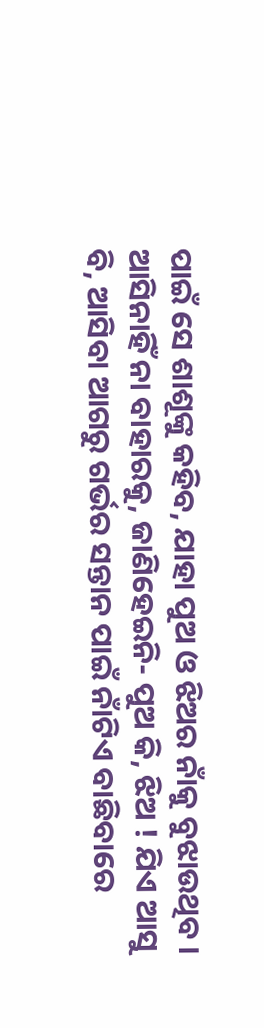ପାଇଁ ସେ ଶାଶୂଙ୍କୁ କହିବ, ଯାହା ପୁଅ ଓ ଝିଅର ନାଁକୁ ବୁଝାଉଥିବ । ଆସିନାହିଁ ନା ବାହାରକୁ, ଜାଣିହେଇନି- ପୁଅ କି, ଝିଅ ! ଯିଏ ଆସୁ ବି, ଆସିବା ଆଗରୁ ଗର୍ଭର ସନ୍ତାନ ପାଇଁ ନାଁଟିଏ ବାଛିବାରେ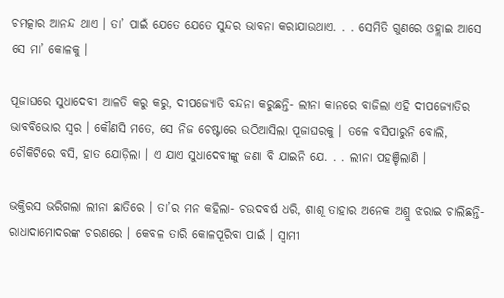ଚମତ୍କାର ଆନନ୍ଦ ଥାଏ । ତା’ ପାଇଁ ଯେତେ ଯେତେ ସୁନ୍ଦର ଭାବନା କରାଯାଉଥାଏ. . . ସେମିତି ଗୁଣରେ ଓହ୍ଲାଇ ଆସେ ସେ ମା’ କୋଳକୁ ।

ପୂଜାଘରେ ସୁଧାଦେବୀ ଆଳତି କରୁ କରୁ, ଦୀପଜ୍ୟୋତି ବନ୍ଦନା କରୁଛନ୍ତି- ଲୀନା କାନରେ ବାଜିଲା ଏହି ଦୀପଜ୍ୟୋତିର ଭାବବିଭୋର ସ୍ୱର । କୌଣସି ମତେ, ସେ ନିଜ ଚେଷ୍ଟାରେ ଉଠିଆସିଲା ପୂଜାଘରକୁ । ତଳେ ବସିପାରୁନି ବୋଲି, ଚୌକିଟିରେ ବସି, ହାତ ଯୋଡ଼ିଲା । ଏ ଯାଏ ସୁଧାଦେବୀଙ୍କୁ ଜଣା ବି ଯାଇନି ଯେ. . . ଲୀନା ପହଞ୍ଚିଲାଣି ।

ଭକ୍ତିରସ ଭରିଗଲା ଲୀନା ଛାତିରେ । ତା’ର ମନ କହିଲା- ଚଉଦବର୍ଷ ଧରି, ଶାଶୂ ତାହାର ଅନେକ ଅଶ୍ରୁ ଝରାଇ ଚାଲିଛନ୍ତି- ରାଧାଦାମୋଦରଙ୍କ ଚରଣରେ । କେବଳ ତାରି କୋଳପୂରିବା ପାଇଁ । ସ୍ୱାମୀ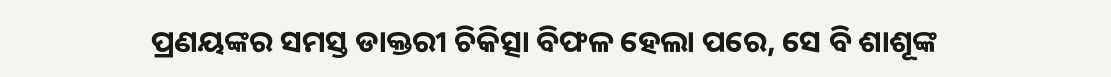ପ୍ରଣୟଙ୍କର ସମସ୍ତ ଡାକ୍ତରୀ ଚିକିତ୍ସା ବିଫଳ ହେଲା ପରେ, ସେ ବି ଶାଶୂଙ୍କ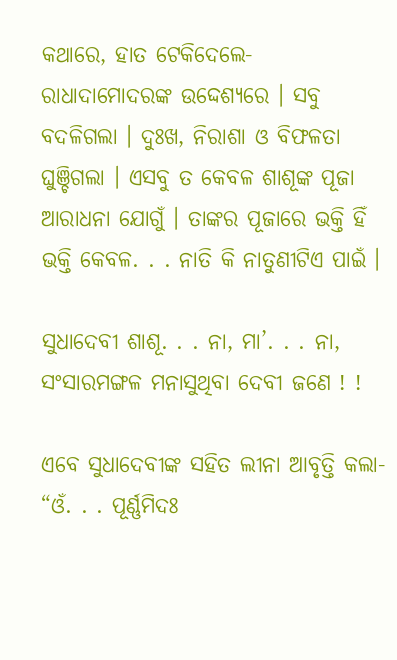କଥାରେ, ହାତ ଟେକିଦେଲେ- ରାଧାଦାମୋଦରଙ୍କ ଉଦ୍ଦେଶ୍ୟରେ । ସବୁ ବଦଳିଗଲା । ଦୁଃଖ, ନିରାଶା ଓ ବିଫଳତା ଘୁଞ୍ଚିଗଲା । ଏସବୁ ତ କେବଳ ଶାଶୂଙ୍କ ପୂଜା ଆରାଧନା ଯୋଗୁଁ । ତାଙ୍କର ପୂଜାରେ ଭକ୍ତି ହିଁ ଭକ୍ତି କେବଳ. . . ନାତି କି ନାତୁଣୀଟିଏ ପାଇଁ ।

ସୁଧାଦେବୀ ଶାଶୂ. . . ନା, ମା’. . . ନା, ସଂସାରମଙ୍ଗଳ ମନାସୁଥିବା ଦେବୀ ଜଣେ ! !

ଏବେ ସୁଧାଦେବୀଙ୍କ ସହିତ ଲୀନା ଆବୃତ୍ତି କଲା- “ଓଁ. . . ପୂର୍ଣ୍ଣମିଦଃ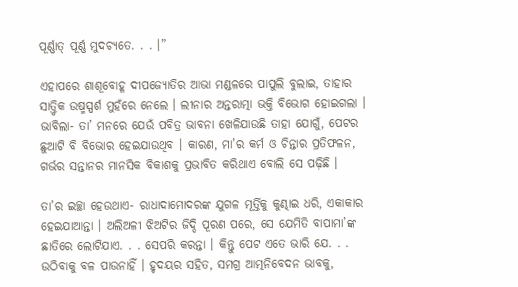ପୂର୍ଣ୍ଣାତ୍ ପୂର୍ଣ୍ଣ ମୁଦଚ୍ୟତେ. . . ।”

ଏହାପରେ ଶାଶୂବୋହୂ ଦୀପଜ୍ୟୋତିର ଆଭା ମଣ୍ଡଳରେ ପାପୁଲି ବୁଲାଇ, ତାହାର ସାତ୍ତ୍ୱିକ ଉଷ୍ମସ୍ପର୍ଶ ମୁହଁରେ ନେଲେ । ଲୀନାର ଅନ୍ତରାତ୍ମା ଭକ୍ତି ବିଭୋଗ ହୋଇଗଲା । ଭାବିଲା- ତା’ ମନରେ ଯେଉଁ ପବିତ୍ର ଭାବନା ଖେଳିଯାଉଛି ତାହା ଯୋଗୁଁ, ପେଟର ଛୁଆଟି ବି ବିଭୋର ହେଇଯାଉଥିବ । କାରଣ, ମା’ର କର୍ମ ଓ ଚିନ୍ତାର ପ୍ରତିଫଳନ, ଗର୍ଭର ସନ୍ତାନର ମାନସିକ ବିକାଶକୁ ପ୍ରଭାବିତ କରିଥାଏ ବୋଲି ସେ ପଢ଼ିଛି ।

ତା’ର ଇଚ୍ଛା ହେଉଥାଏ- ରାଧାଦାମୋଦରଙ୍କ ଯୁଗଳ ମୂର୍ତ୍ତିକୁ କୁଣ୍ଢାଇ ଧରି, ଏକାକାର ହେଇଯାଆନ୍ତା । ଅଲିଅଳୀ ଝିଅଟିର ଜିଦ୍ଦି ପୂରଣ ପରେ, ସେ ଯେମିତି ବାପାମା’ଙ୍କ ଛାତିରେ ଲୋଟିଯାଏ. . . ସେପରି କରନ୍ତା । କିନ୍ତୁ ପେଟ ଏତେ ଭାରି ଯେ. . . ଉଠିବାକୁ ବଳ ପାଉନାହିଁ । ହୃଦୟର ସହିତ, ସମଗ୍ର ଆତ୍ମନିବେଦନ ଭାବକୁ,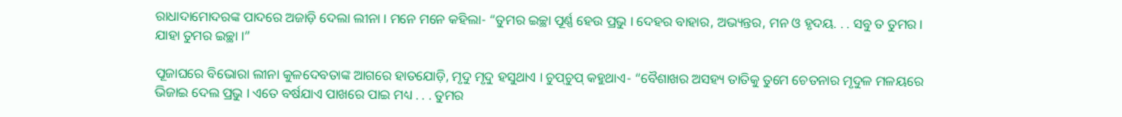ରାଧାଦାମୋଦରଙ୍କ ପାଦରେ ଅଜାଡ଼ି ଦେଲା ଲୀନା । ମନେ ମନେ କହିଲା- “ତୁମର ଇଚ୍ଛା ପୂର୍ଣ୍ଣ ହେଉ ପ୍ରଭୁ । ଦେହର ବାହାର, ଅଭ୍ୟନ୍ତର, ମନ ଓ ହୃଦୟ. . . ସବୁ ତ ତୁମର । ଯାହା ତୁମର ଇଚ୍ଛା ।”

ପୂଜାଘରେ ବିଭୋରା ଲୀନା କୁଳଦେବତାଙ୍କ ଆଗରେ ହାତଯୋଡ଼ି, ମୃଦୁ ମୃଦୁ ହସୁଥାଏ । ଚୁପ୍‌ଚୁପ୍ କହୁଥାଏ- “ବୈଶାଖର ଅସହ୍ୟ ତାତିକୁ ତୁମେ ଚେତନାର ମୃଦୁଳ ମଳୟରେ ଭିଜାଇ ଦେଲ ପ୍ରଭୁ । ଏତେ ବର୍ଷଯାଏ ପାଖରେ ପାଇ ମଧ୍ୟ . . . ତୁମର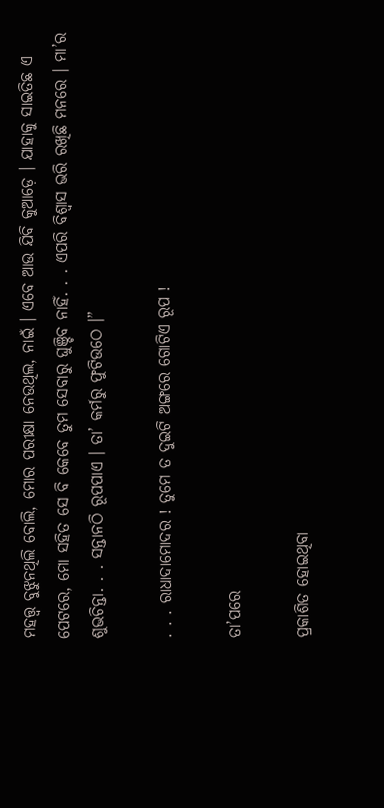ମହତ୍ତ୍ୱ ବୁଝୁନଥିଲି ବୋଲି, ମୋର ପରୀକ୍ଷା ନେଉଥିଲ, ନାଇଁ । ଏବେ ଆଉ ଯିବି କୁଆଡ଼େ । ଯାହାକୁ ସାଇତିଛ ଏ ପେଟରେ, ମୋ ସହିତ ସେ ବି କେବେ ତୁମ ସେବାରୁ ଘୁଞ୍ଚିବ ନାହିଁ. . . ଏପରି ବିଶ୍ୱାସ ଭରି ରଖିଛି ମନରେ । ମା’ର ଶୁଭଚିନ୍ତା. . . ସନ୍ତାନଠି ରୂପପାଏ । ତା’ କର୍ମରୁ ଫୁଟିଉଠେ ।”

. . . ରାଧାଦାମୋଦର ! ତୁମେ ତ ଦୁଇଟି ଅଙ୍ଗରେ ଗୋଟିଏ ରୂପ !

ତା’ପରେ

ପ୍ରକାଶିତ ହୋଇଥିବା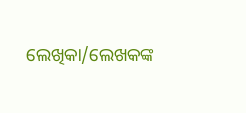ଲେଖିକା/ଲେଖକଙ୍କ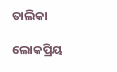ତାଲିକା

ଲୋକପ୍ରିୟ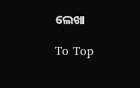ଲେଖା

To Top